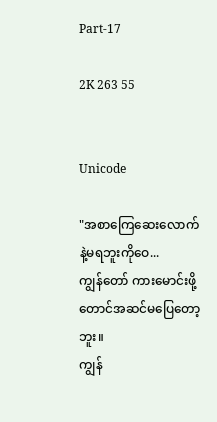Part-17

2K 263 55


Unicode

"အစာကြေဆေးလောက်နဲ့မရဘူးကိုဝေ...
ကျွန်တော် ကားမောင်းဖို့တောင်အဆင်မပြေတော့ဘူး။
ကျွန်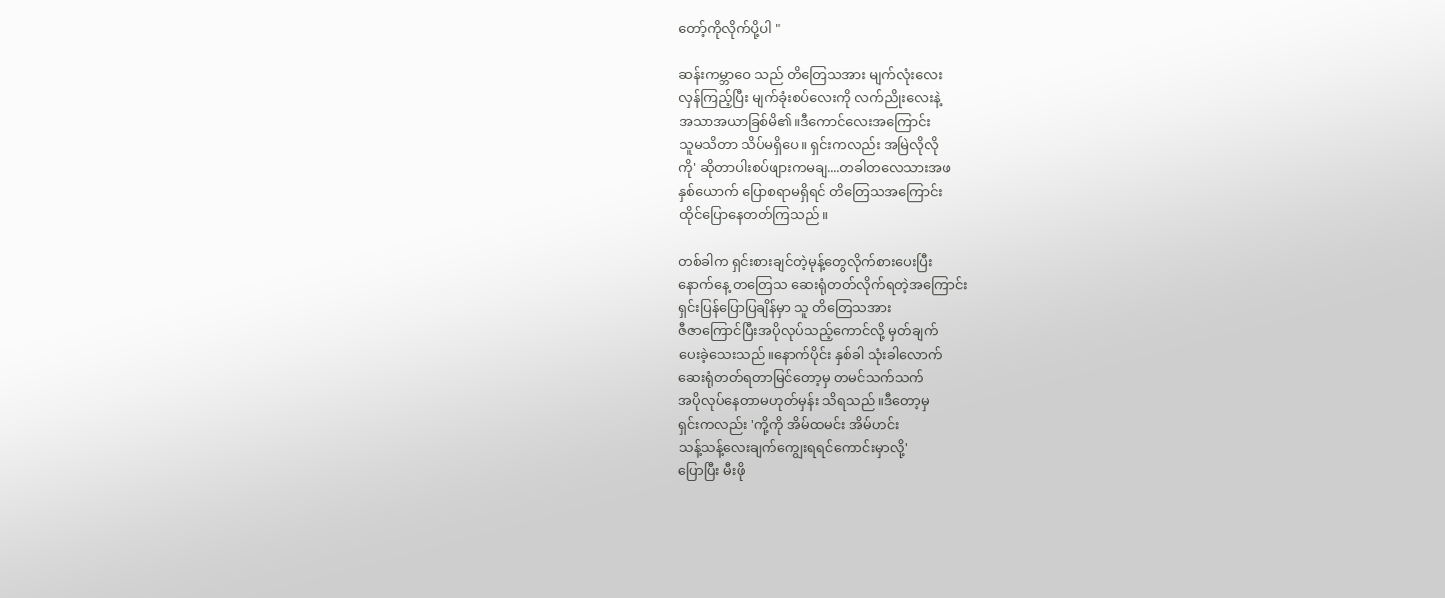တော့်ကိုလိုက်ပို့ပါ "

ဆန်းကမ္ဘာဝေ သည် တိတြေသအား မျက်လုံးလေး
လှန်ကြည့်ပြီး မျက်ခုံးစပ်လေးကို လက်ညိုးလေးနဲ့
အသာအယာခြစ်မိ၏။ဒီကောင်လေးအကြောင်း
သူမသိတာ သိပ်မရှိပေ။ ရှင်းကလည်း အမြဲလိုလို
ကို' ဆိုတာပါးစပ်ဖျားကမချ....တခါတလေသားအဖ
နှစ်ယောက် ပြောစရာမရှိရင် တိတြေသအကြောင်း
ထိုင်ပြောနေတတ်ကြသည်။

တစ်ခါက ရှင်းစားချင်တဲ့မုန့်တွေလိုက်စားပေးပြီး
နောက်နေ့ တတြေသ ဆေးရုံတတ်လိုက်ရတဲ့အကြောင်း
ရှင်းပြန်ပြောပြချိန်မှာ သူ တိတြေသအား
ဇီဇာကြောင်ပြီးအပိုလုပ်သည့်ကောင်လို့ မှတ်ချက်
ပေးခဲ့သေးသည်။နောက်ပိုင်း နှစ်ခါ သုံးခါလောက်
ဆေးရုံတတ်ရတာမြင်တော့မှ တမင်သက်သက်
အပိုလုပ်နေတာမဟုတ်မှန်း သိရသည်။ဒီတော့မှ
ရှင်းကလည်း 'ကို့ကို အိမ်ထမင်း အိမ်ဟင်း
သန့်သန့်လေးချက်ကျွေးရရင်ကောင်းမှာလို့'
ပြောပြီး မီးဖို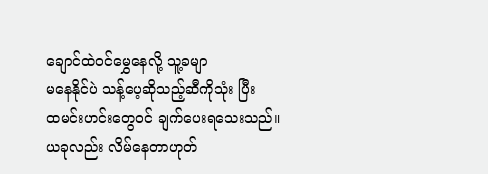ချောင်ထဲဝင်မွှေနေလို့ သူ့ခမျာ
မနေနိုင်ပဲ သန့်ပေ့ဆိုသည့်ဆီကိုသုံး ပြီး
ထမင်းဟင်းတွေဝင် ချက်ပေးရသေးသည်။
ယခုလည်း လိမ်နေတာဟုတ်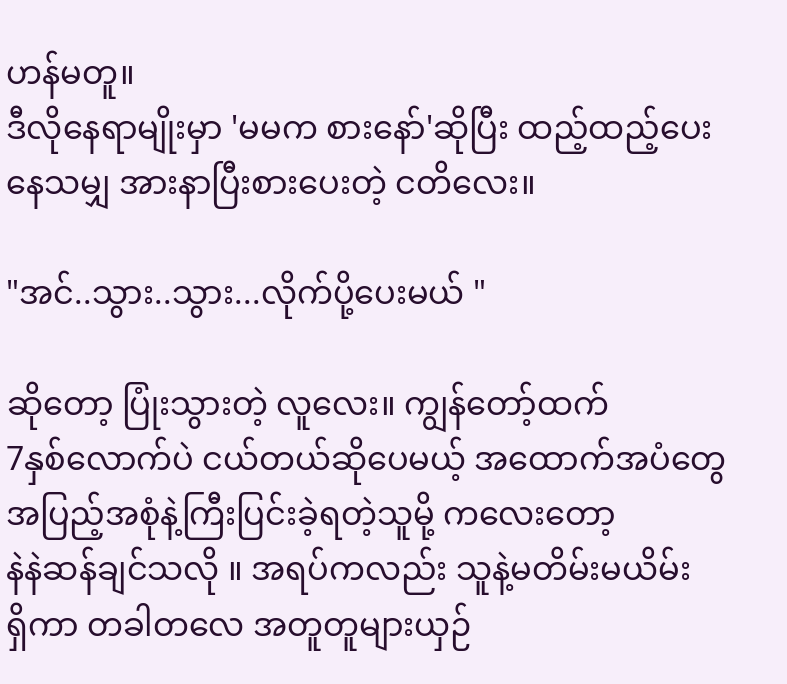ဟန်မတူ။
ဒီလိုနေရာမျိုးမှာ 'မမက စားနော်'ဆိုပြီး ထည့်ထည့်ပေး
နေသမျှ အားနာပြီးစားပေးတဲ့ ငတိလေး။

"အင်..သွား..သွား...လိုက်ပို့ပေးမယ် "

ဆိုတော့ ပြုံးသွားတဲ့ လူလေး။ ကျွန်တော့်ထက်
7နှစ်လောက်ပဲ ငယ်တယ်ဆိုပေမယ့် အထောက်အပံတွေ
အပြည့်အစုံနဲ့ကြီးပြင်းခဲ့ရတဲ့သူမို့ ကလေးတော့
နဲနဲဆန်ချင်သလို ။ အရပ်ကလည်း သူနဲ့မတိမ်းမယိမ်း
ရှိကာ တခါတလေ အတူတူများယှဉ်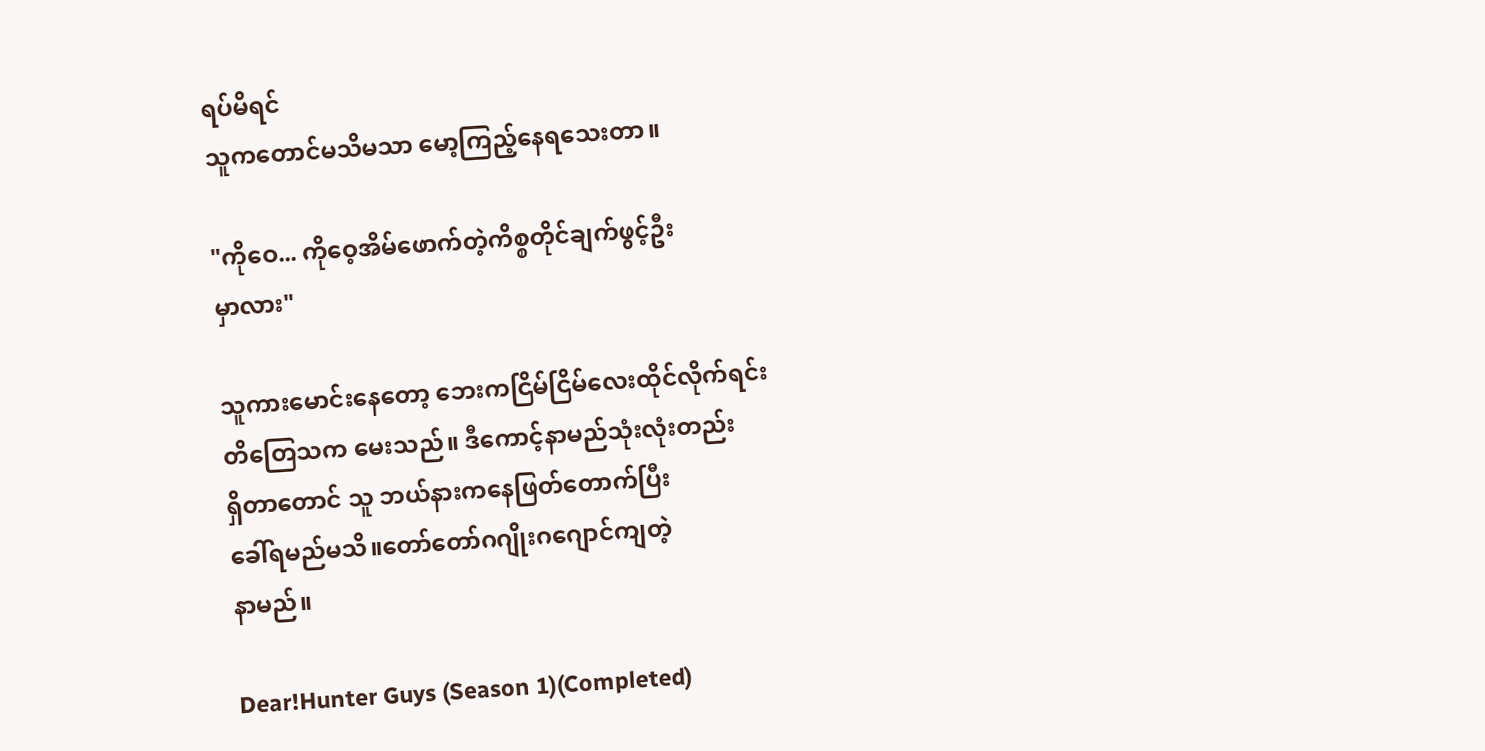ရပ်မိရင်
သူကတောင်မသိမသာ မော့ကြည့်နေရသေးတာ။

"ကိုဝေ... ကိုဝေ့အိမ်ဖောက်တဲ့ကိစ္စတိုင်ချက်ဖွင့်ဦး
မှာလား"

သူကားမောင်းနေတော့ ဘေးကငြိမ်ငြိမ်လေးထိုင်လိုက်ရင်း
တိတြေသက မေးသည်။ ဒီကောင့်နာမည်သုံးလုံးတည်း
ရှိတာတောင် သူ ဘယ်နားကနေဖြတ်တောက်ပြီး
ခေါ်ရမည်မသိ။တော်တော်ဂဂျိုးဂဂျောင်ကျတဲ့
နာမည်။

Dear!Hunter Guys (Season 1)(Completed)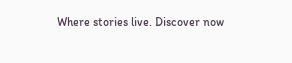Where stories live. Discover now